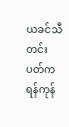ယခင်သီတင်းပတ်က ရန်ကုန်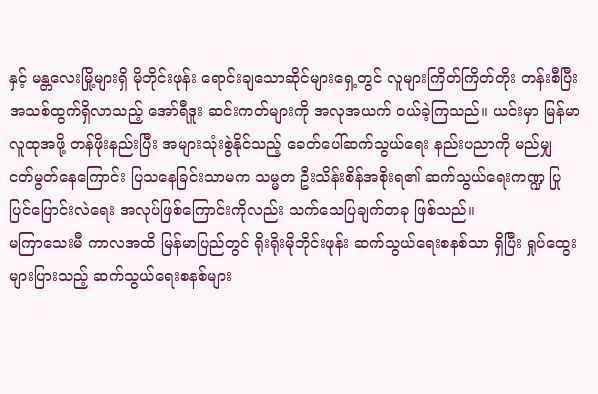နှင့် မန္တလေးမြို့များရှိ မိုဘိုင်းဖုန်း ရောင်းချသောဆိုင်များရှေ့တွင် လူများကြိတ်ကြိတ်တိုး တန်းစီပြီး အသစ်ထွက်ရှိလာသည့် အော်ရီဒူး ဆင်းကတ်များကို အလုအယက် ဝယ်ခဲ့ကြသည်။ ယင်းမှာ မြန်မာလူထုအဖို့ တန်ဖိုးနည်းပြီး အများသုံးစွဲနိုင်သည့် ခေတ်ပေါ်ဆက်သွယ်ရေး နည်းပညာကို မည်မျှ ငတ်မွတ်နေကြောင်း ပြသနေခြင်းသာမက သမ္မတ ဦးသိန်းစိန်အစိုးရ၏ ဆက်သွယ်ရေးကဏ္ဍ ပြုပြင်ပြောင်းလဲရေး အလုပ်ဖြစ်ကြောင်းကိုလည်း သက်သေပြချက်တခု ဖြစ်သည်။
မကြာသေးမီ ကာလအထိ မြန်မာပြည်တွင် ရိုးရိုးမိုဘိုင်းဖုန်း ဆက်သွယ်ရေးစနစ်သာ ရှိပြီး ရှုပ်ထွေးများပြားသည့် ဆက်သွယ်ရေးစနစ်များ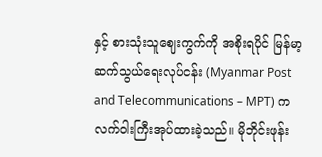နှင့် စားသုံးသူဈေးကွက်ကို အစိုးရပိုင် မြန်မာ့ဆက်သွယ်ရေးလုပ်ငန်း (Myanmar Post and Telecommunications – MPT) က လက်ဝါးကြီးအုပ်ထားခဲ့သည်။ မိုဘိုင်းဖုန်း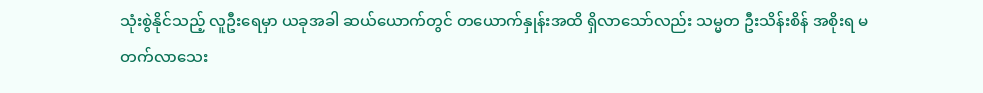သုံးစွဲနိုင်သည့် လူဦးရေမှာ ယခုအခါ ဆယ်ယောက်တွင် တယောက်နှုန်းအထိ ရှိလာသော်လည်း သမ္မတ ဦးသိန်းစိန် အစိုးရ မတက်လာသေး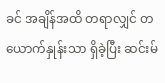ခင် အချိန်အထိ တရာလျှင် တယောက်နှုန်းသာ ရှိခဲ့ပြီး ဆင်းမ်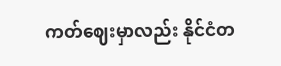ကတ်ဈေးမှာလည်း နိုင်ငံတ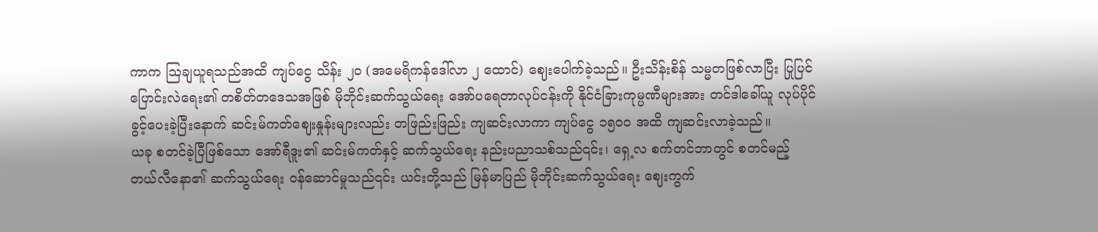ကာက ဩချယူရသည်အထိ ကျပ်ငွေ သိန်း ၂၀ (အမေရိကန်ဒေါ်လာ ၂ ထောင်) ဈေးပေါက်ခဲ့သည်။ ဦးသိန်းစိန် သမ္မတဖြစ်လာပြီး ပြုပြင်ပြောင်းလဲရေး၏ တစိတ်တဒေသအဖြစ် မိုဘိုင်းဆက်သွယ်ရေး အော်ပရေတာလုပ်ငန်းကို နိုင်ငံခြားကုမ္ပဏီများအား တင်ဒါခေါ်ယူ လုပ်ပိုင်ခွင့်ပေးခဲ့ပြီးနောက် ဆင်းမ်ကတ်ဈေးနှုန်းများလည်း တဖြည်းဖြည်း ကျဆင်းလာကာ ကျပ်ငွေ ၁၅၀၀ အထိ ကျဆင်းလာခဲ့သည်။
ယခု စတင်ခဲ့ပြီဖြစ်သော အော်ရီဒူး၏ ဆင်းမ်ကတ်နှင့် ဆက်သွယ်ရေး နည်းပညာသစ်သည်၎င်း၊ ရှေ့လ စက်တင်ဘာတွင် စတင်မည့် တယ်လီနော၏ ဆက်သွယ်ရေး ဝန်ဆောင်မှုသည်၎င်း ယင်းတို့သည် မြန်မာပြည် မိုဘိုင်းဆက်သွယ်ရေး ဈေးကွက်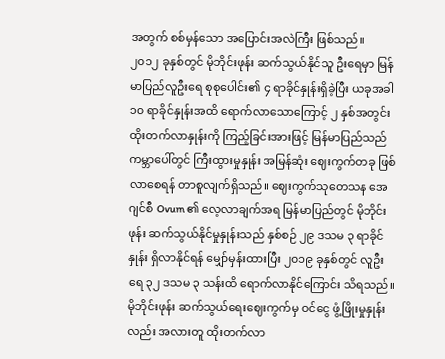အတွက် စစ်မှန်သော အပြောင်းအလဲကြီး ဖြစ်သည်။
၂၀၁၂ ခုနှစ်တွင် မိုဘိုင်းဖုန်း ဆက်သွယ်နိုင်သူ ဦးရေမှာ မြန်မာပြည်လူဦးရေ စုစုပေါင်း၏ ၄ ရာခိုင်နှုန်းရှိခဲ့ပြီး ယခုအခါ ၁၀ ရာခိုင်နှုန်းအထိ ရောက်လာသောကြောင့် ၂ နှစ်အတွင်း ထိုးတက်လာနှုန်းကို ကြည့်ခြင်းအားဖြင့် မြန်မာပြည်သည် ကမ္ဘာပေါ်တွင် ကြီးထွားမှုနှုန်း အမြန်ဆုံး ဈေးကွက်တခု ဖြစ်လာစေရန် တာစူလျက်ရှိသည်။ ဈေးကွက်သုတေသန အေဂျင်စီ Ovum ၏ လေ့လာချက်အရ မြန်မာပြည်တွင် မိုဘိုင်းဖုန်း ဆက်သွယ်နိုင်မှုနှုန်းသည် နှစ်စဉ် ၂၉ ဒသမ ၃ ရာခိုင်နှုန်း ရှိလာနိုင်ရန် မျှော်မှန်းထားပြီး ၂၀၁၉ ခုနှစ်တွင် လူဦးရေ ၃၂ ဒသမ ၃ သန်းထိ ရောက်လာနိုင်ကြောင်း သိရသည်။ မိုဘိုင်းဖုန်း ဆက်သွယ်ရေးဈေးကွက်မှ ဝင်ငွေ ဖွံ့ဖြိုးမှုနှုန်းလည်း အလားတူ ထိုးတက်လာ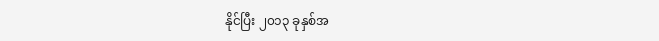နိုင်ပြီး ၂၀၁၃ ခုနှစ်အ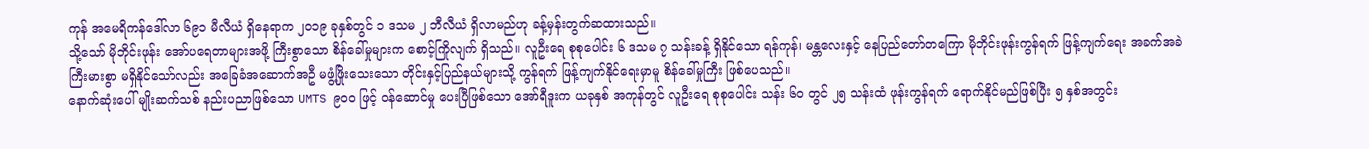ကုန် အမေရိကန်ဒေါ်လာ ၆၉၁ မီလီယံ ရှိနေရာက ၂၀၁၉ ခုနှစ်တွင် ၁ ဒသမ ၂ ဘီလီယံ ရှိလာမည်ဟု ခန့်မှန်းတွက်ဆထားသည်။
သို့သော် မိုဘိုင်းဖုန်း အော်ပရေတာများအဖို့ ကြီးစွာသော စိန်ခေါ်မှုများက စောင့်ကြိုလျက် ရှိသည်။ လူဦးရေ စုစုပေါင်း ၆ ဒသမ ၇ သန်းခန့် ရှိနိုင်သော ရန်ကုန်၊ မန္တလေးနှင့် နေပြည်တော်တကြော မိုဘိုင်းဖုန်းကွန်ရက် ဖြန့်ကျက်ရေး အခက်အခဲ ကြီးမားစွာ မရှိနိုင်သော်လည်း အခြေခံအဆောက်အဦ မဖွံ့ဖြိုးသေးသော တိုင်းနှင့်ပြည်နယ်များသို့ ကွန်ရက် ဖြန့်ကျက်နိုင်ရေးမှာမူ စိန်ခေါ်မှုကြီး ဖြစ်ပေသည်။
နောက်ဆုံးပေါ် မျိုးဆက်သစ် နည်းပညာဖြစ်သော UMTS ၉၀၀ ဖြင့် ဝန်ဆောင်မှု ပေးပြီဖြစ်သော အော်ရီဒူးက ယခုနှစ် အကုန်တွင် လူဦးရေ စုစုပေါင်း သန်း ၆၀ တွင် ၂၅ သန်းထံ ဖုန်းကွန်ရက် ရောက်နိုင်မည်ဖြစ်ပြီး ၅ နှစ်အတွင်း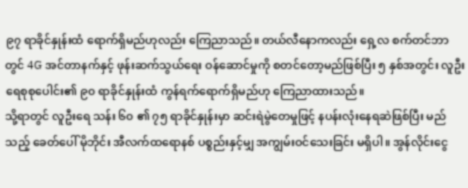၉၇ ရာခိုင်နှုန်းထံ ရောက်ရှိမည်ဟုလည်း ကြေညာသည်။ တယ်လီနောကလည်း ရှေ့လ စက်တင်ဘာတွင် 4G အင်တာနက်နှင့် ဖုန်းဆက်သွယ်ရေး ဝန်ဆောင်မှုကို စတင်တော့မည်ဖြစ်ပြီး ၅ နှစ်အတွင်း လူဦးရေစုစုပေါင်း၏ ၉၀ ရာခိုင်နှုန်းထံ ကွန်ရက်ရောက်ရှိမည်ဟု ကြေညာထားသည်။
သို့ရာတွင် လူဦးရေ သန်း ၆၀ ၏ ၇၅ ရာခိုင်နှုန်းမှာ ဆင်းရဲမွဲတေမှုဖြင့် နပန်းလုံးနေရဆဲဖြစ်ပြီး မည်သည့် ခေတ်ပေါ် မိုဘိုင်း အီလက်ထရောနစ် ပစ္စည်းနှင့်မျှ အကျွမ်းဝင်သေးခြင်း မရှိပါ။ အွန်လိုင်းငွေ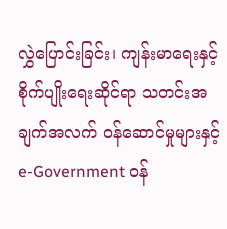လွှဲပြောင်းခြင်း၊ ကျန်းမာရေးနှင့် စိုက်ပျိုးရေးဆိုင်ရာ သတင်းအချက်အလက် ဝန်ဆောင်မှုများနှင့် e-Government ဝန်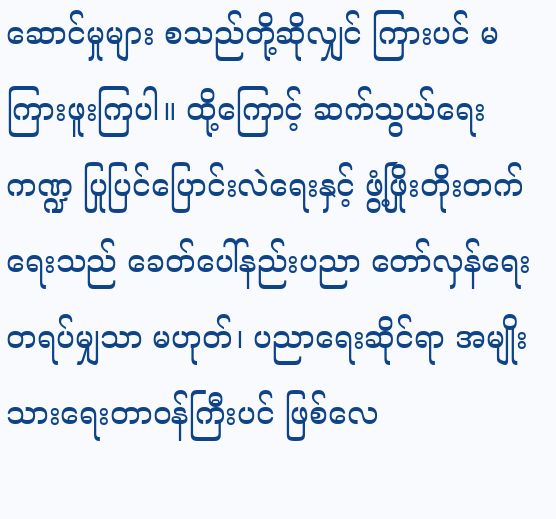ဆောင်မှုများ စသည်တို့ဆိုလျှင် ကြားပင် မကြားဖူးကြပါ။ ထို့ကြောင့် ဆက်သွယ်ရေးကဏ္ဍ ပြုပြင်ပြောင်းလဲရေးနှင့် ဖွံ့ဖြိုးတိုးတက်ရေးသည် ခေတ်ပေါ်နည်းပညာ တော်လှန်ရေးတရပ်မျှသာ မဟုတ်၊ ပညာရေးဆိုင်ရာ အမျိုးသားရေးတာဝန်ကြီးပင် ဖြစ်လေ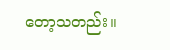တော့သတည်း။